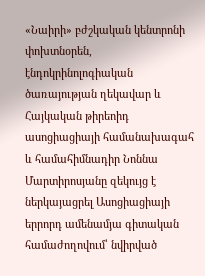«Նաիրի» բժշկական կենտրոնի փոխտնօրեն, էնդոկրինոլոգիական ծառայության ղեկավար և Հայկական թիրեոիդ ասոցիացիայի համանախագահ և համահիմնադիր Նոննա Մարտիրոսյանը զեկույց է ներկայացրել Ասոցիացիայի երրորդ ամենամյա գիտական համաժողովում՝ նվիրված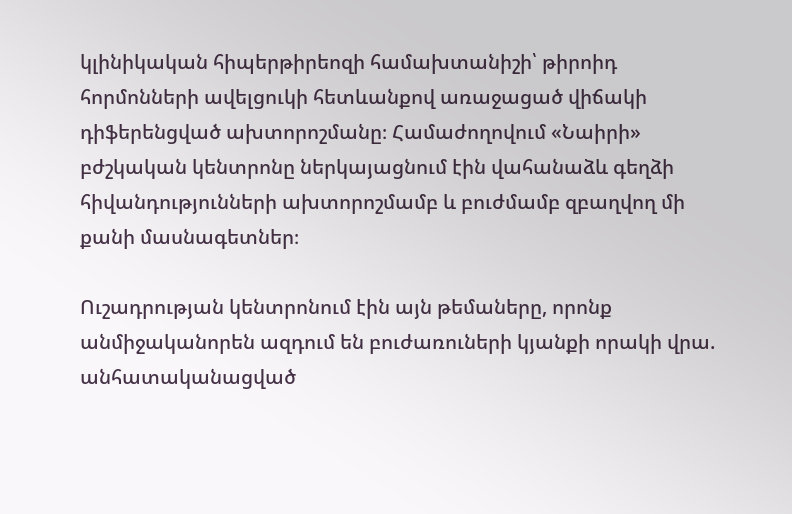կլինիկական հիպերթիրեոզի համախտանիշի՝ թիրոիդ հորմոնների ավելցուկի հետևանքով առաջացած վիճակի դիֆերենցված ախտորոշմանը։ Համաժողովում «Նաիրի» բժշկական կենտրոնը ներկայացնում էին վահանաձև գեղձի հիվանդությունների ախտորոշմամբ և բուժմամբ զբաղվող մի քանի մասնագետներ։

Ուշադրության կենտրոնում էին այն թեմաները, որոնք անմիջականորեն ազդում են բուժառուների կյանքի որակի վրա. անհատականացված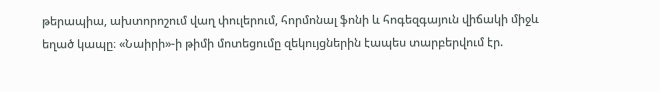թերապիա, ախտորոշում վաղ փուլերում, հորմոնալ ֆոնի և հոգեզգայուն վիճակի միջև եղած կապը։ «Նաիրի»-ի թիմի մոտեցումը զեկույցներին էապես տարբերվում էր.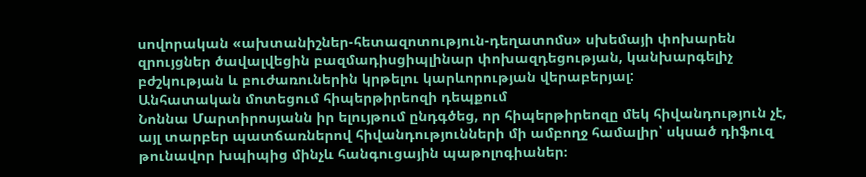սովորական «ախտանիշներ-հետազոտություն-դեղատոմս» սխեմայի փոխարեն զրույցներ ծավալվեցին բազմադիսցիպլինար փոխազդեցության, կանխարգելիչ բժշկության և բուժառուներին կրթելու կարևորության վերաբերյալ:
Անհատական մոտեցում հիպերթիրեոզի դեպքում
Նոննա Մարտիրոսյանն իր ելույթում ընդգծեց, որ հիպերթիրեոզը մեկ հիվանդություն չէ, այլ տարբեր պատճառներով հիվանդությունների մի ամբողջ համալիր՝ սկսած դիֆուզ թունավոր խպիպից մինչև հանգուցային պաթոլոգիաներ։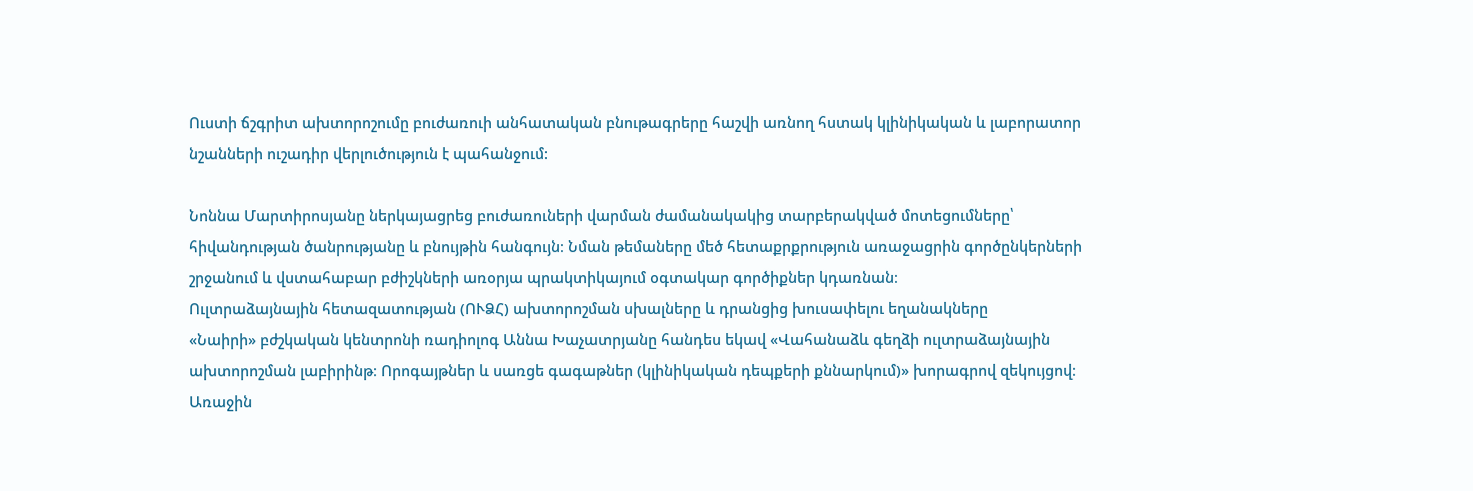Ուստի ճշգրիտ ախտորոշումը բուժառուի անհատական բնութագրերը հաշվի առնող հստակ կլինիկական և լաբորատոր նշանների ուշադիր վերլուծություն է պահանջում:

Նոննա Մարտիրոսյանը ներկայացրեց բուժառուների վարման ժամանակակից տարբերակված մոտեցումները՝ հիվանդության ծանրությանը և բնույթին հանգույն։ Նման թեմաները մեծ հետաքրքրություն առաջացրին գործընկերների շրջանում և վստահաբար բժիշկների առօրյա պրակտիկայում օգտակար գործիքներ կդառնան։
Ուլտրաձայնային հետազատության (ՈՒՁՀ) ախտորոշման սխալները և դրանցից խուսափելու եղանակները
«Նաիրի» բժշկական կենտրոնի ռադիոլոգ Աննա Խաչատրյանը հանդես եկավ «Վահանաձև գեղձի ուլտրաձայնային ախտորոշման լաբիրինթ։ Որոգայթներ և սառցե գագաթներ (կլինիկական դեպքերի քննարկում)» խորագրով զեկույցով։ Առաջին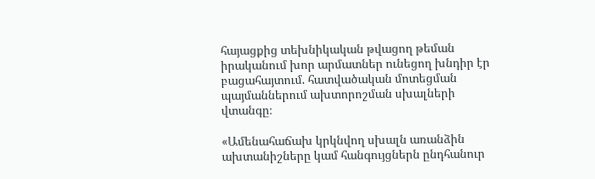հայացքից տեխնիկական թվացող թեման իրականում խոր արմատներ ունեցող խնդիր էր բացահայտում. հատվածական մոտեցման պայմաններում ախտորոշման սխալների վտանգը։

«Ամենահաճախ կրկնվող սխալն առանձին ախտանիշները կամ հանգույցներն ընդհանուր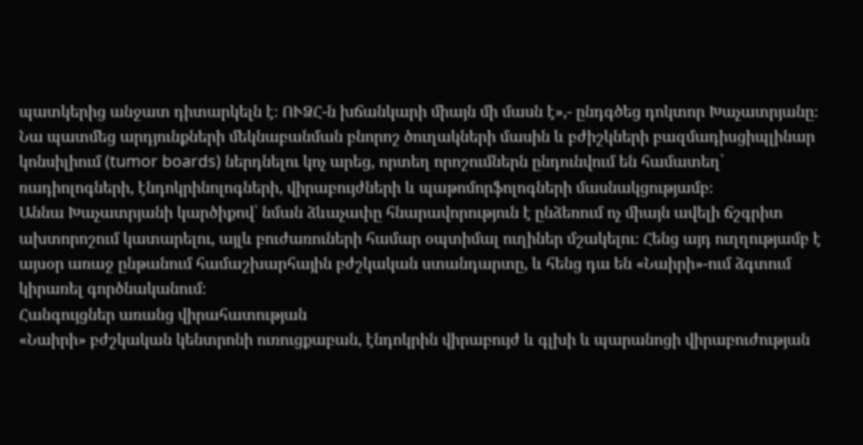պատկերից անջատ դիտարկելն է։ ՈՒՁՀ-ն խճանկարի միայն մի մասն է»,- ընդգծեց դոկտոր Խաչատրյանը։ Նա պատմեց արդյունքների մեկնաբանման բնորոշ ծուղակների մասին և բժիշկների բազմադիսցիպլինար կոնսիլիում (tumor boards) ներդնելու կոչ արեց, որտեղ որոշումներն ընդունվում են համատեղ՝ ռադիոլոգների, էնդոկրինոլոգների, վիրաբույժների և պաթոմորֆոլոգների մասնակցությամբ։
Աննա Խաչատրյանի կարծիքով՝ նման ձևաչափը հնարավորություն է ընձեռում ոչ միայն ավելի ճշգրիտ ախտորոշում կատարելու, այլև բուժառուների համար օպտիմալ ուղիներ մշակելու։ Հենց այդ ուղղությամբ է այսօր առաջ ընթանում համաշխարհային բժշկական ստանդարտը, և հենց դա են «Նաիրի»-ում ձգտում կիրառել գործնականում։
Հանգույցներ առանց վիրահատության
«Նաիրի» բժշկական կենտրոնի ուռուցքաբան, էնդոկրին վիրաբույժ և գլխի և պարանոցի վիրաբուժության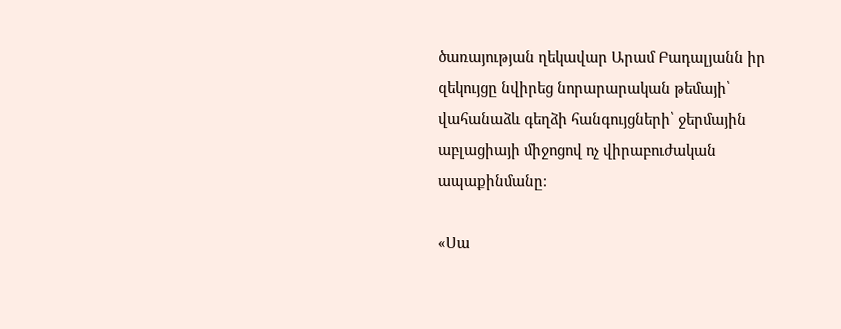ծառայության ղեկավար Արամ Բադալյանն իր զեկույցը նվիրեց նորարարական թեմայի՝ վահանաձև գեղձի հանգույցների՝ ջերմային աբլացիայի միջոցով ոչ վիրաբուժական ապաքինմանը։

«Սա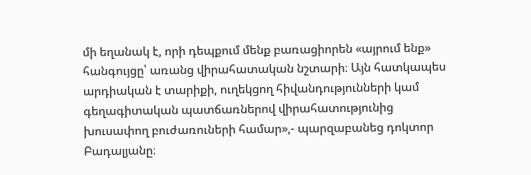մի եղանակ է, որի դեպքում մենք բառացիորեն «այրում ենք» հանգույցը՝ առանց վիրահատական նշտարի։ Այն հատկապես արդիական է տարիքի, ուղեկցող հիվանդությունների կամ գեղագիտական պատճառներով վիրահատությունից խուսափող բուժառուների համար»,- պարզաբանեց դոկտոր Բադալյանը։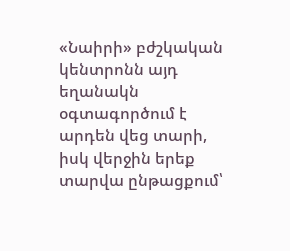«Նաիրի» բժշկական կենտրոնն այդ եղանակն օգտագործում է արդեն վեց տարի, իսկ վերջին երեք տարվա ընթացքում՝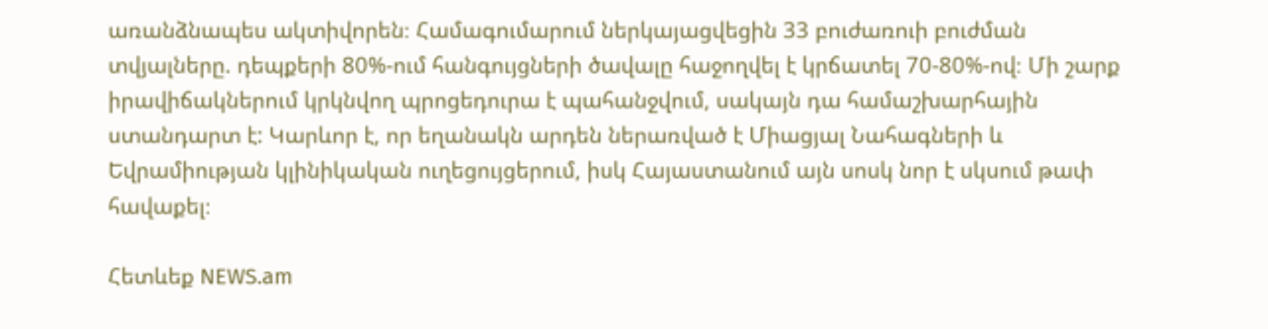առանձնապես ակտիվորեն։ Համագումարում ներկայացվեցին 33 բուժառուի բուժման տվյալները. դեպքերի 80%-ում հանգույցների ծավալը հաջողվել է կրճատել 70-80%-ով։ Մի շարք իրավիճակներում կրկնվող պրոցեդուրա է պահանջվում, սակայն դա համաշխարհային ստանդարտ է: Կարևոր է, որ եղանակն արդեն ներառված է Միացյալ Նահագների և Եվրամիության կլինիկական ուղեցույցերում, իսկ Հայաստանում այն սոսկ նոր է սկսում թափ հավաքել։

Հետևեք NEWS.am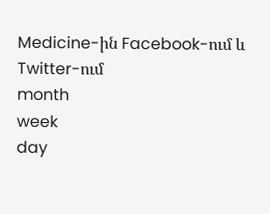Medicine-ին Facebook-ում և Twitter-ում
month
week
day